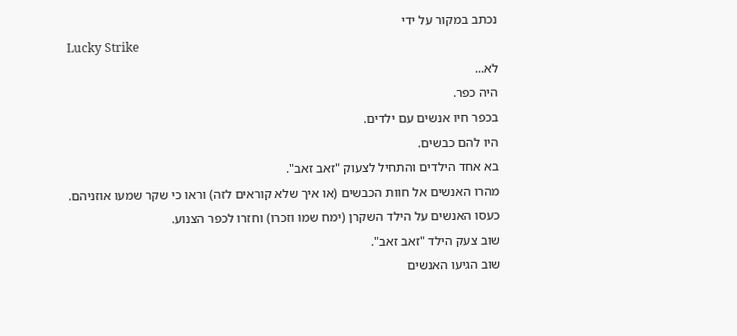נכתב במקור על ידי
Lucky Strike
לא...
היה כפר.
בכפר חיו אנשים עם ילדים.
היו להם כבשים.
בא אחד הילדים והתחיל לצעוק "זאב זאב".
מהרו האנשים אל חוות הכבשים (או איך שלא קוראים לזה) וראו כי שקר שמעו אוזניהם.
כעסו האנשים על הילד השקרן (ימח שמו וזכרו) וחזרו לכפר הצנוע.
שוב צעק הילד "זאב זאב".
שוב הגיעו האנשים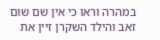במהרה וראו כי אין שם שום זאב והילד השקרן זיין את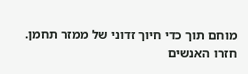מוחם תוך כדי חיוך זדוני של ממזר תחמן.
חזרו האנשים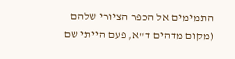התמימים אל הכפר הציורי שלהם (מקום מדהים ד"א, פעם הייתי שם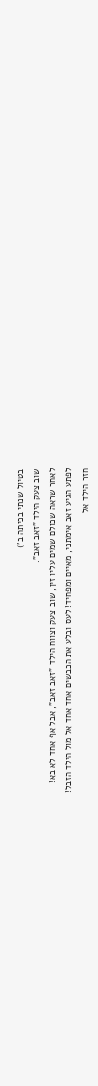בטיול שנתי בכיתה ב')
שוב צעק הילד "זאב זאב".
לאחר שראה שכולם שמים עליו זין, שוב צעק וצווח הילד "זאב זאב", אבל אף אחד לא בא!
לפתע הגיע זאב אימתני, מאיים ומפחיד! לעס ובלע את הכבשים אחד אחד אל מול הילד הזבל!
חזר הילד אל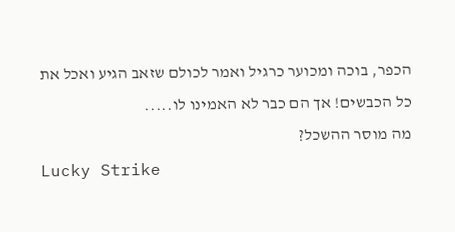הכפר, בוכה ומכוער כרגיל ואמר לכולם שזאב הגיע ואכל את כל הכבשים! אך הם כבר לא האמינו לו.....
מה מוסר ההשכל?
Lucky Strike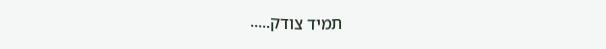תמיד צודק.....